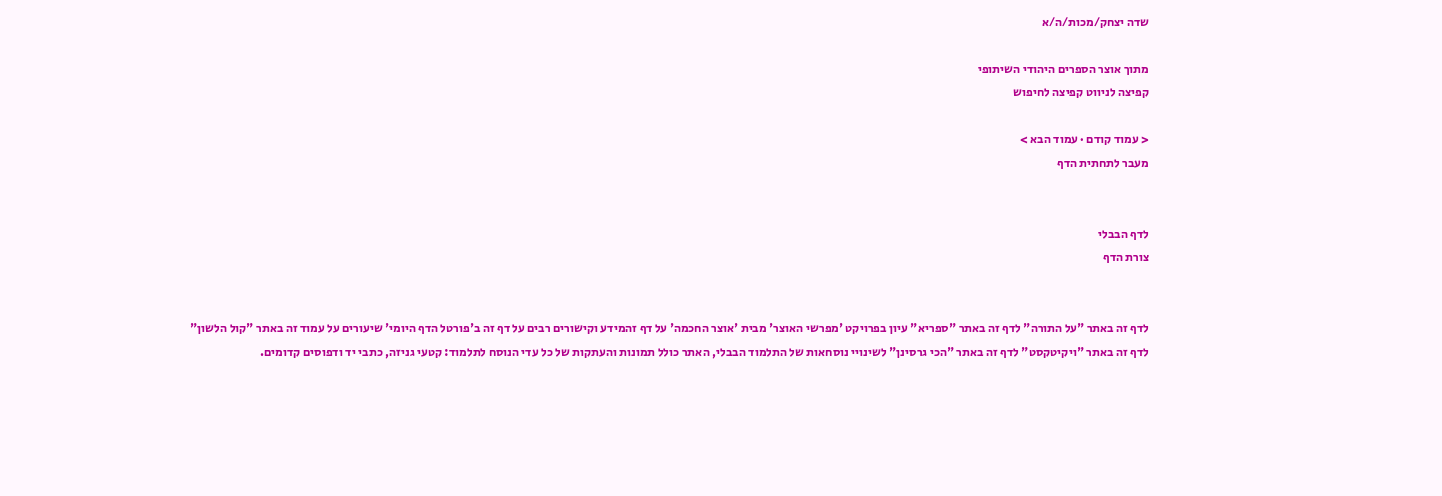שדה יצחק/מכות/ה/א

מתוך אוצר הספרים היהודי השיתופי
קפיצה לניווט קפיצה לחיפוש

< עמוד קודם · עמוד הבא >
מעבר לתחתית הדף


לדף הבבלי
צורת הדף


לדף זה באתר "על התורה" לדף זה באתר "ספריא" עיון בפרויקט 'מפרשי האוצר' מבית 'אוצר החכמה' על דף זהמידע וקישורים רבים על דף זה ב'פורטל הדף היומי' שיעורים על עמוד זה באתר "קול הלשון"
לדף זה באתר "ויקיטקסט" לדף זה באתר "הכי גרסינן" לשינויי נוסחאות של התלמוד הבבלי, האתר כולל תמונות והעתקות של כל עדי הנוסח לתלמוד: קטעי גניזה, כתבי יד ודפוסים קדומים.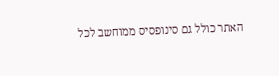האתר כולל גם סינופסיס ממוחשב לכל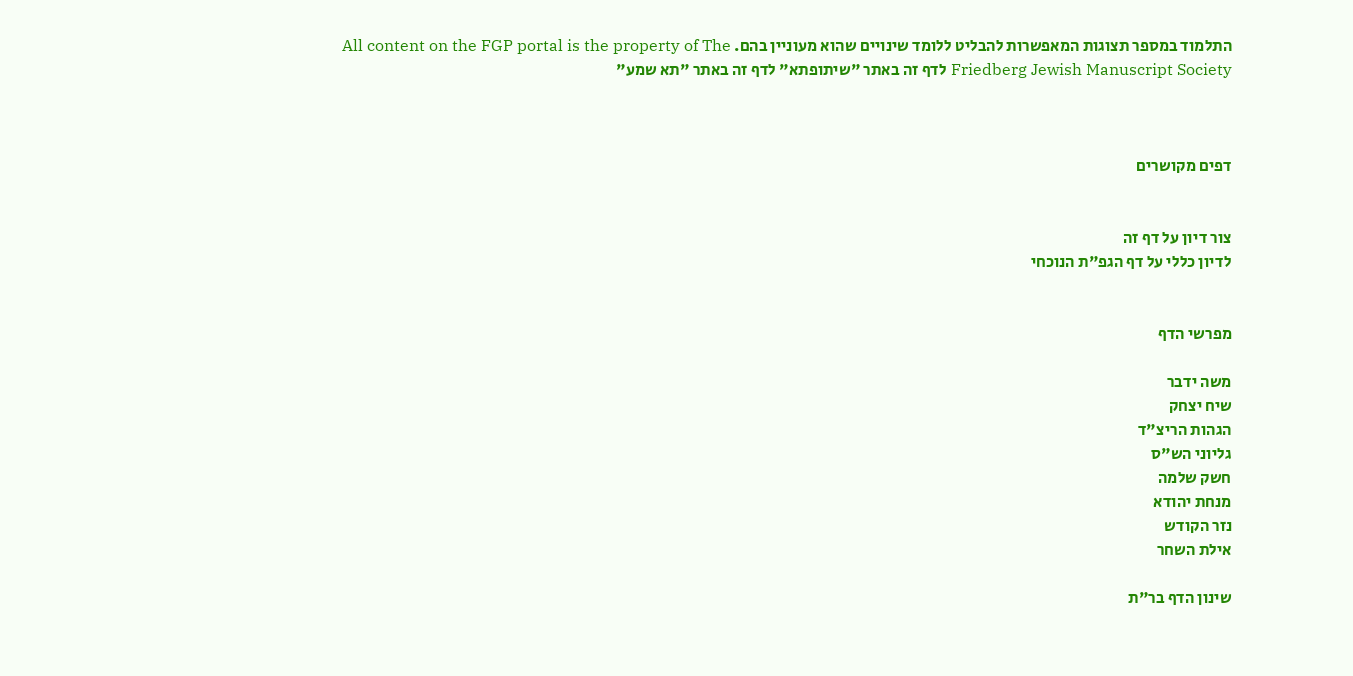התלמוד במספר תצוגות המאפשרות להבליט ללומד שינויים שהוא מעוניין בהם. All content on the FGP portal is the property of The Friedberg Jewish Manuscript Society לדף זה באתר "שיתופתא" לדף זה באתר "תא שמע"



דפים מקושרים


צור דיון על דף זה
לדיון כללי על דף הגפ"ת הנוכחי


מפרשי הדף

משה ידבר
שיח יצחק
הגהות הריצ"ד
גליוני הש"ס
חשק שלמה
מנחת יהודא
נזר הקודש
אילת השחר

שינון הדף בר"ת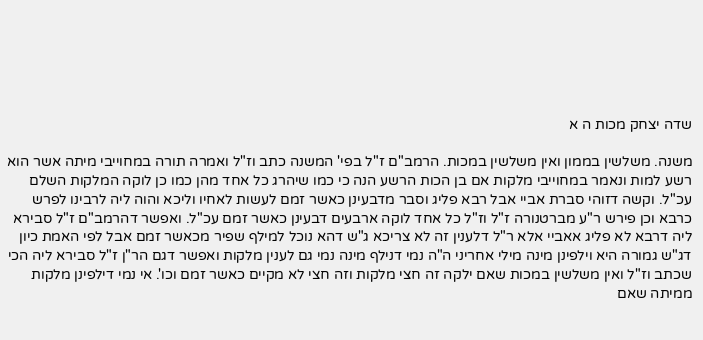שדה יצחק מכות ה א

משנה. משלשין בממון ואין משלשין במכות. הרמב"ם ז"ל בפי' המשנה כתב וז"ל ואמרה תורה במחוייבי מיתה אשר הוא רשע למות ונאמר במחוייבי מלקות אם בן הכות הרשע הנה כי כמו שיהרג כל אחד מהן כמו כן לוקה המלקות השלם עכ"ל. וקשה דזוהי סברת אביי אבל רבא פליג וסבר מדבעינן כאשר זמם לעשות לאחיו וליכא והוה ליה לרבינו לפרש כרבא וכן פירש ר"ע מברטנורה ז"ל וז"ל כל אחד לוקה ארבעים דבעינן כאשר זמם עכ"ל. ואפשר דהרמב"ם ז"ל סבירא ליה דרבא לא פליג אאביי אלא ר"ל דלענין זה לא צריכא ג"ש דהא נוכל למילף שפיר מכאשר זמם אבל לפי האמת כיון דג"ש גמורה היא וילפינן מינה מילי אחריני ה"ה נמי דנילף מינה נמי גם לענין מלקות ואפשר דגם הר"ן ז"ל סבירא ליה הכי שכתב וז"ל ואין משלשין במכות שאם ילקה זה חצי מלקות וזה חצי לא מקיים כאשר זמם וכו'. אי נמי דילפינן מלקות ממיתה שאם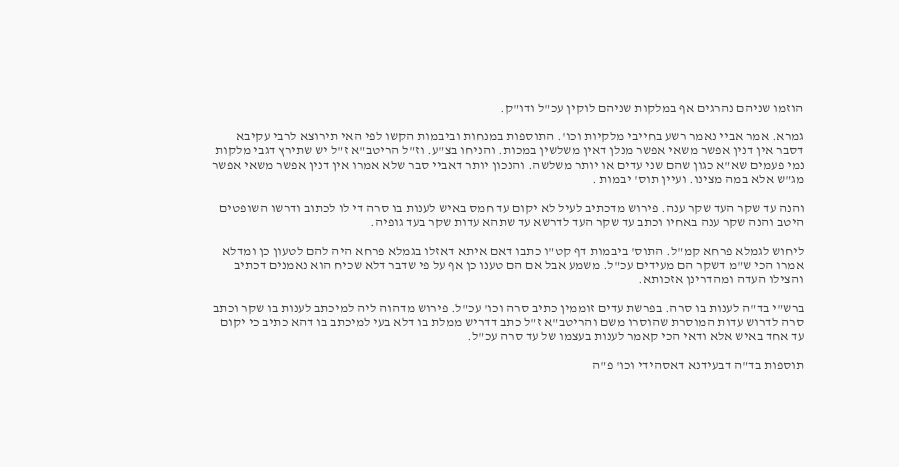הוזמו שניהם נהרגים אף במלקות שניהם לוקין עכ"ל ודו"ק.

גמרא. אמר אביי נאמר רשע בחייבי מלקיות וכו'. התוספות במנחות וביבמות הקשו לפי האי תירוצא לרבי עקיבא דסבר אין דנין אפשר משאי אפשר מנלן דאין משלשין במכות. והניחו בצ"ע. וז"ל הריטב"א ז"ל יש שתירץ דגבי מלקות נמי פעמים שא"א כגון שהם שני עדים או יותר משלשה. והנכון יותר דאביי סבר שלא אמרו אין דנין אפשר משאי אפשר מג"ש אלא במה מצינו. ועיין תוס' יבמות .

והנה עד שקר העד שקר ענה. פירוש מדכתיב לעיל לא יקום עד חמס באיש לענות בו סרה די לו לכתוב ודרשו השופטים היטב והנה שקר ענה באחיו וכתב עד שקר העד לדרשא עד שתהא עדות שקר בעד גופיה.

ליחוש לגמלא פרחא קמ"ל. התוס' ביבמות דף קט"ו כתבו דאם איתא דאזלו בגמלא פרחא היה להם לטעון כן ומדלא אמרו הכי ש"מ דשקר הם מעידים עכ"ל. משמע אבל אם הם טענו כן אף על פי שדבר דלא שכיח הוא נאמנים דכתיב והצילו העדה ומהדרינן אזכותא.

ברש"י בד"ה לענות בו סרה. בפרשת עדים זוממין כתיב סרה וכו' עכ"ל. פירוש מדהוה ליה למיכתב לענות בו שקר וכתב סרה לדרוש עדות המוסרת שהוסרו משם והריטב"א ז"ל כתב דדריש ממלת בו דלא בעי למיכתב בו דהא כתיב כי יקום עד אחד באיש אלא ודאי הכי קאמר לענות בעצמו של עד סרה עכ"ל.

תוספות בד"ה דבעידנא דאסהידי וכו' פ"ה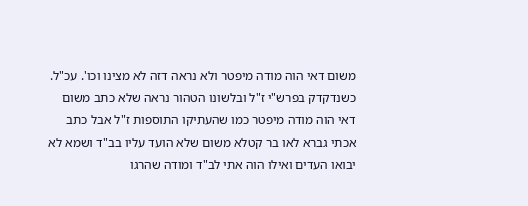משום דאי הוה מודה מיפטר ולא נראה דזה לא מצינו וכו'. עכ"ל. כשנדקדק בפרש"י ז"ל ובלשונו הטהור נראה שלא כתב משום דאי הוה מודה מיפטר כמו שהעתיקו התוספות ז"ל אבל כתב אכתי גברא לאו בר קטלא משום שלא הועד עליו בב"ד ושמא לא יבואו העדים ואילו הוה אתי לב"ד ומודה שהרגו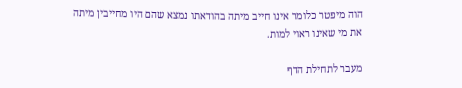הוה מיפטר כלומר אינו חייב מיתה בהודאתו נמצא שהם היו מחייבין מיתה את מי שאינו ראוי למות.

מעבר לתחילת הדף